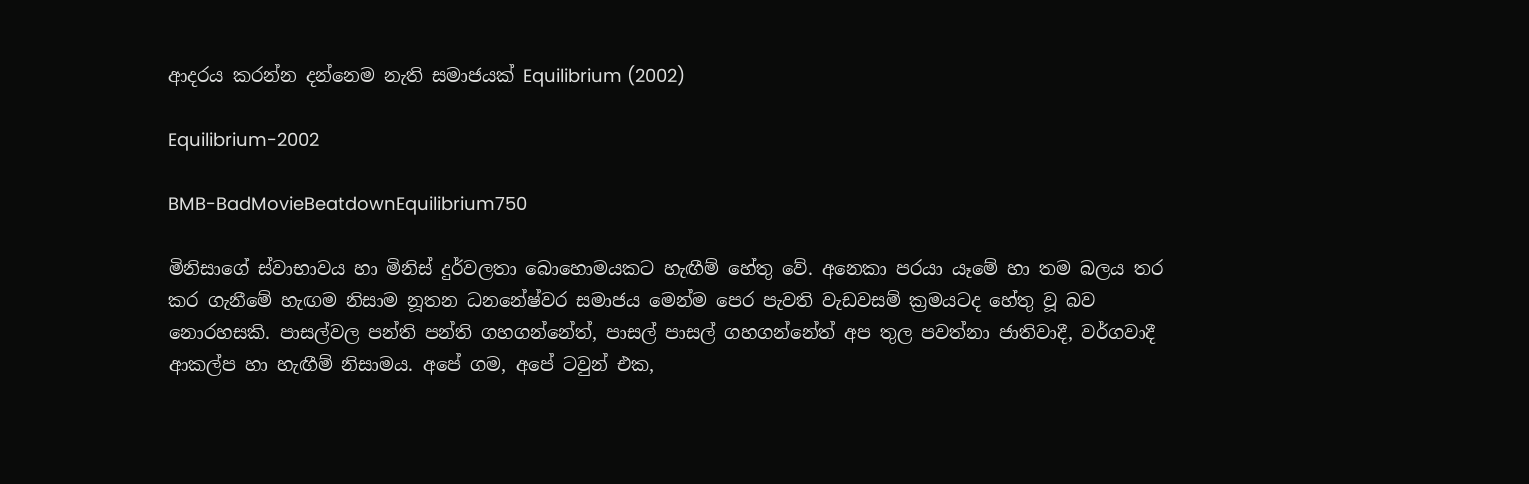ආදරය කරන්න දන්නෙම නැති සමාජයක් Equilibrium (2002)

Equilibrium-2002

BMB-BadMovieBeatdownEquilibrium750

මිනිසාගේ ස්වාභාවය හා මිනිස් දුර්වලතා බොහොමයකට හැඟීම් හේතු වේ. අනෙකා පරයා යෑමේ හා තම බලය තර කර ගැනීමේ හැඟම නිසාම නූතන ධනනේෂ්වර සමාජය මෙන්ම පෙර පැවති වැඩවසම් ක්‍රමයටද හේතු වූ බව නොරහසකි. පාසල්වල පන්ති පන්ති ගහගන්නේත්, පාසල් පාසල් ගහගන්නේත් අප තුල පවත්නා ජාතිවාදී, වර්ගවාදී ආකල්ප හා හැඟීම් නිසාමය. අපේ ගම, අපේ ටවුන් එක,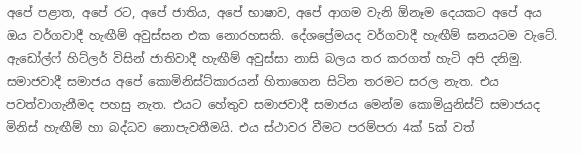අපේ පළාත, අපේ රට, අපේ ජාතිය, අපේ භාෂාව, අපේ ආගම වැනි ඕනෑම දෙයකට අපේ අය ඔය වර්ගවාදී හැඟීම් අවුස්සන එක නොරහසකි. දේශප්‍රේමයද වර්ගවාදී හැඟීම් ඝනයටම වැටේ. ඇඩෝල්ෆ් හිට්ලර් විසින් ජාතිවාදී හැඟීම් අවුස්සා නාසි බලය තර කරගත් හැටි අපි දනිමු. සමාජවාදී සමාජය අපේ කොමිනිස්ට්කාරයන් හිතාගෙන සිටින තරමට සරල නැත. එය පවත්වාගැනීමද පහසු නැත. එයට හේතුව සමාජවාදී සමාජය මෙන්ම කොමියුනිස්ට් සමාජයද මිනිස් හැඟීම් හා බද්ධව නොපැවතීමයි. එය ස්ථාවර වීමට පරම්පරා 4ක් 5ක් වත්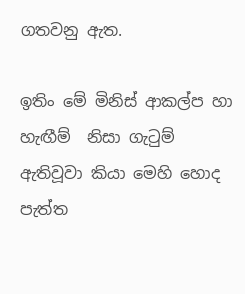ගතවනු ඇත.

ඉතිං මේ මිනිස් ආකල්ප හා හැඟීම්  නිසා ගැටුම් ඇතිවූවා කියා මෙහි හොද පැත්ත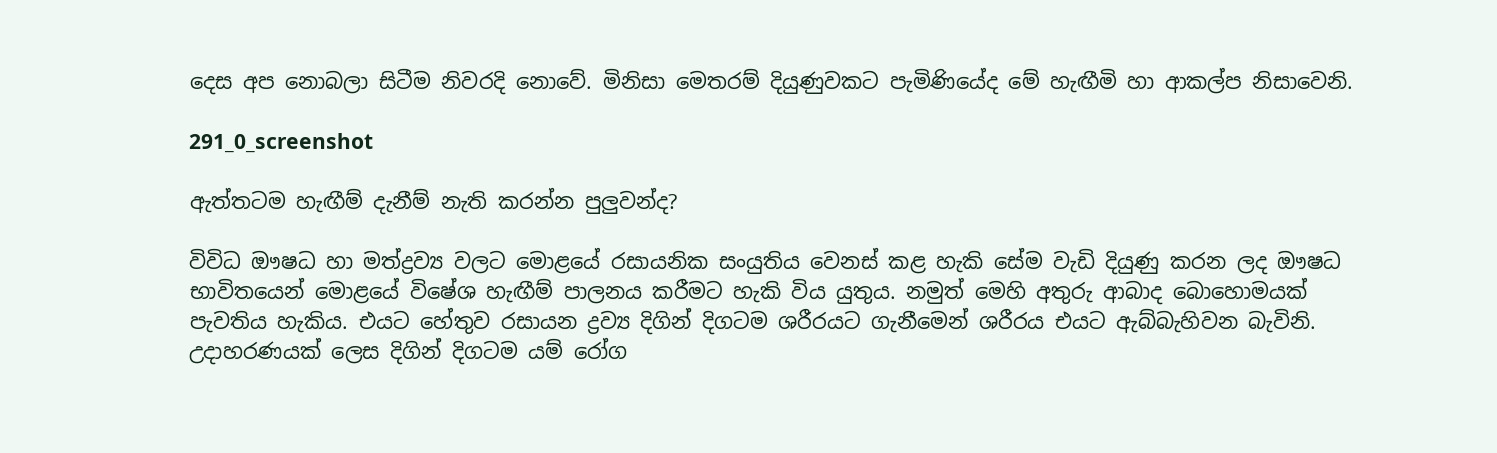දෙස අප නොබලා සිටීම නිවරදි නොවේ. මිනිසා මෙතරම් දියුණුවකට පැමිණියේද මේ හැඟීමි හා ආකල්ප නිසාවෙනි.

291_0_screenshot

ඇත්තටම හැඟීම් දැනීම් නැති කරන්න පුලුවන්ද?

විවිධ ඖෂධ හා මත්ද්‍රව්‍ය වලට මොළයේ රසායනික සංයුතිය වෙනස් කළ හැකි සේම වැඩි දියුණු කරන ලද ඖෂධ භාවිතයෙන් මොළයේ විෂේශ හැඟීම් පාලනය කරීමට හැකි විය යුතුය. නමුත් මෙහි අතුරු ආබාද බොහොමයක් පැවතිය හැකිය. එයට හේතුව රසායන ද්‍රව්‍ය දිගින් දිගටම ශරීරයට ගැනීමෙන් ශරීරය එයට ඇබ්බැහිවන බැවිනි. උදාහරණයක් ලෙස දිගින් දිගටම යම් රෝග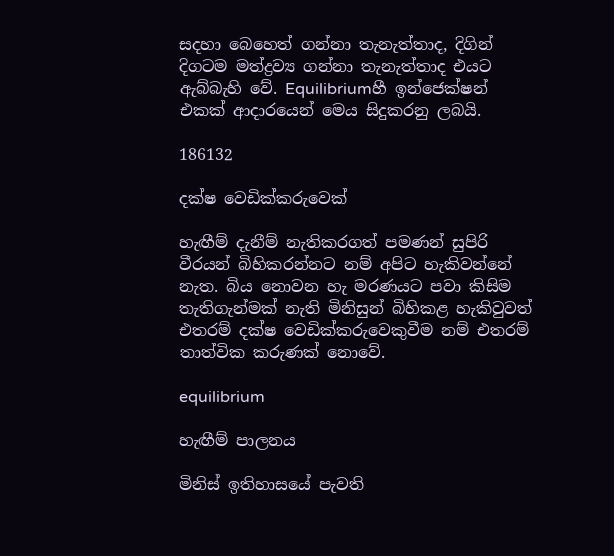සදහා බෙහෙත් ගන්නා තැනැත්තාද, දිගින් දිගටම මත්ද්‍රව්‍ය ගන්නා තැනැත්තාද එයට ඇබ්බැහි වේ. Equilibriumහී ඉන්ජෙක්ෂන් එකක් ආදාරයෙන් මෙය සිදුකරනු ලබයි.

186132

දක්ෂ වෙඩික්කරුවෙක්

හැඟීම් දැනීම් නැතිකරගත් පමණන් සුපිරි වීරයන් බිහිකරන්නට නම් අපිට හැකිවන්නේ නැත. බිය නොවන හැ මරණයට පවා කිසිම තැතිගැන්මක් නැති මිනිසුන් බිහිකළ හැකිවුවත් එතරම් දක්ෂ වෙඩික්කරුවෙකුවීම නම් එතරම් තාත්වික කරුණක් නොවේ.

equilibrium

හැඟීම් පාලනය

මිනිස් ඉතිහාසයේ පැවති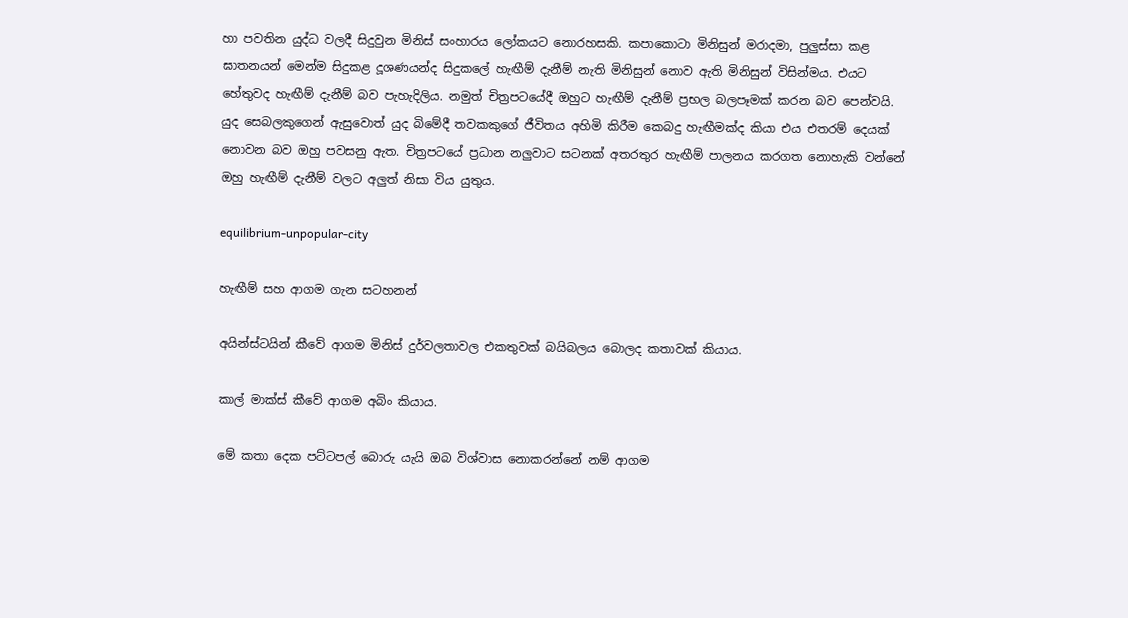හා පවතින යුද්ධ වලදී සිදුවුන මිනිස් සංහාරය ලෝකයට නොරහසකි. කපාකොටා මිනිසුන් මරාදමා, පුලුස්සා කළ ඝාතනයන් මෙන්ම සිදුකළ දූශණයන්ද සිදුකලේ හැඟීම් දැනීම් නැති මිනිසුන් නොව ඇති මිනිසුන් විසින්මය. එයට හේතුවද හැඟීම් දැනීම් බව පැහැදිලිය. නමුත් චිත්‍රපටයේදී ඔහුට හැඟීම් දැනීම් ප්‍රභල බලපෑමක් කරන බව පෙන්වයි. යුද සෙබලකුගෙන් ඇසුවොත් යුද බිමේදී තවකකුගේ ජීවිතය අහිමි කිරීම කෙබදු හැඟීමක්ද කියා එය එතරම් දෙයක් නොවන බව ඔහු පවසනු ඇත. චිත්‍රපටයේ ප්‍රධාන නලුවාට සටනක් අතරතුර හැඟීම් පාලනය කරගත නොහැකි වන්නේ ඔහු හැඟීම් දැනීම් වලට අලුත් නිසා විය යුතුය.

equilibrium-unpopular-city

හැඟීම් සහ ආගම ගැන සටහනන්

අයින්ස්ටයින් කීවේ ආගම මිනිස් දුර්වලතාවල එකතුවක් බයිබලය බොලද කතාවක් කියාය.

කාල් මාක්ස් කීවේ ආගම අබිං කියාය.

මේ කතා දෙක පට්ටපල් බොරු යැයි ඔබ විශ්වාස නොකරන්නේ නම් ආගම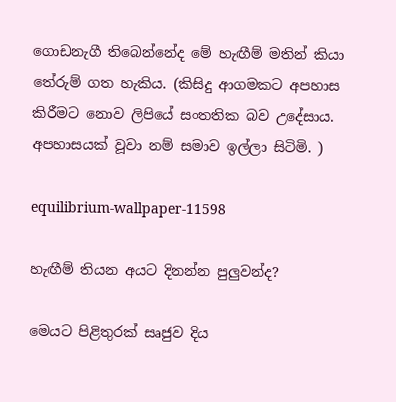ගොඩනැගී තිබෙන්නේද මේ හැඟීම් මතින් කියා තේරුම් ගත හැකිය. (කිසිදු ආගමකට අපහාස කිරීමට නොව ලිපියේ සංතතික බව උදේසාය. අපහාසයක් වූවා නම් සමාව ඉල්ලා සිටිමි. )

equilibrium-wallpaper-11598

හැඟීම් තියන අයට දිනන්න පුලුවන්ද?

මෙයට පිළිතුරක් සෘජුව දිය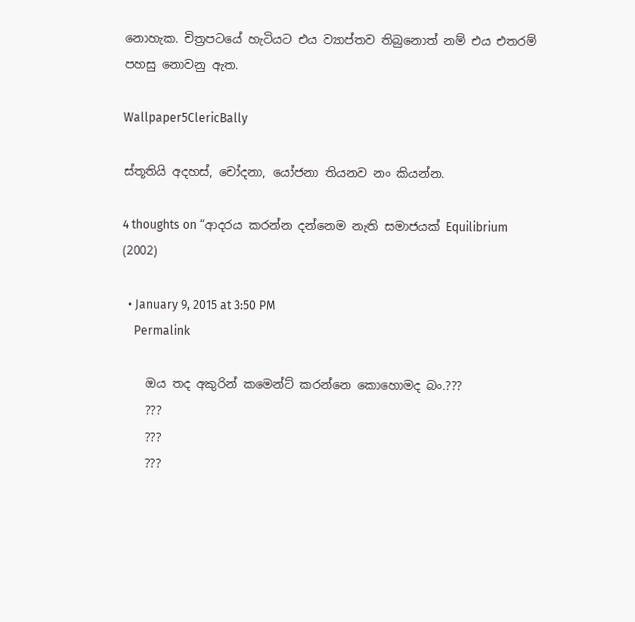නොහැක. චිත්‍රපටයේ හැටියට එය ව්‍යාප්තව තිබුනොත් නම් එය එතරම් පහසු නොවනු ඇත.

Wallpaper5ClericBally

ස්තූතියි අදහස්, චෝදනා, යෝජනා තියනව නං කියන්න.

4 thoughts on “ආදරය කරන්න දන්නෙම නැති සමාජයක් Equilibrium (2002)

  • January 9, 2015 at 3:50 PM
    Permalink

    ඔය තද අකුරින් කමෙන්ට් කරන්නෙ කොහොමද බං.???
    ???
    ???
    ???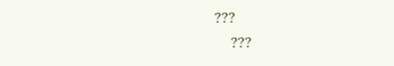???
    ???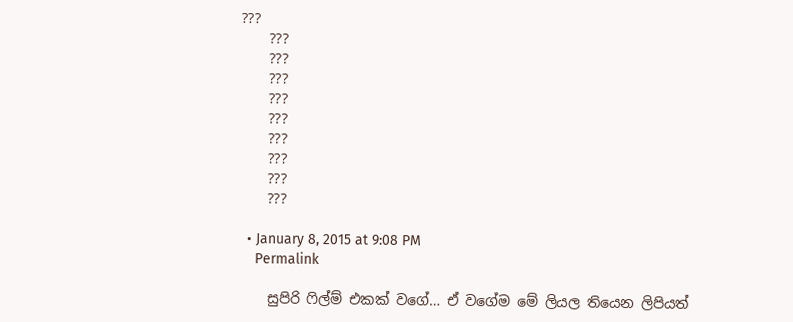???
    ???
    ???
    ???
    ???
    ???
    ???
    ???
    ???
    ???

  • January 8, 2015 at 9:08 PM
    Permalink

    සුපිරි ෆිල්ම් එකක් වගේ… ඒ වගේම මේ ලියල තියෙන ලිපියත්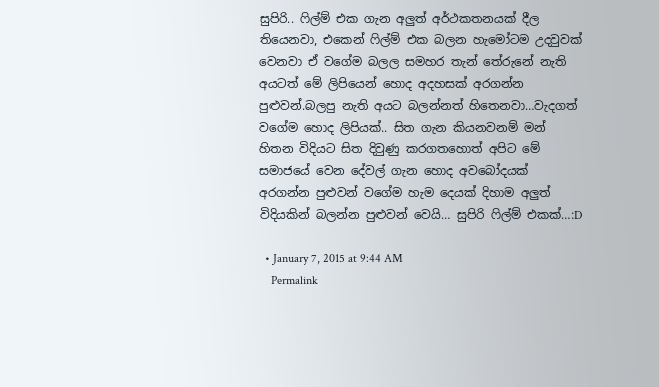සුපිරි.. ෆිල්ම් එක ගැන අලුත් අර්ථකතනයක් දීල තියෙනවා, එකෙන් ෆිල්ම් එක බලන හැමෝටම උදවුවක් වෙනවා ඒ වගේම බලල සමහර තැන් තේරුනේ නැති අයටත් මේ ලිපියෙන් හොද අදහසක් අරගන්න පුළුවන්.බලපු නැති අයට බලන්නත් හිතෙනවා…වැදගත් වගේම හොද ලිපියක්.. සිත ගැන කියනවනම් මන් හිතන විදියට සිත දිවුණු කරගතහොත් අපිට මේ සමාජයේ වෙන දේවල් ගැන හොද අවබෝදයක් අරගන්න පුළුවන් වගේම හැම දෙයක් දිහාම අලුත් විදියකින් බලන්න පුළුවන් වෙයි… සුපිරි ෆිල්ම් එකක්…:D

  • January 7, 2015 at 9:44 AM
    Permalink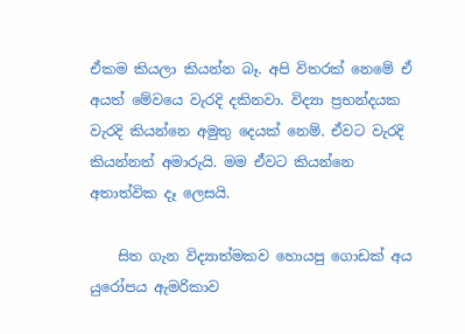ඒකම කියලා කියන්න බෑ. අපි විතරක් නෙමේ ඒ අයත් මේවයෙ වැරදි දකිනවා. විද්‍යා ප්‍රභන්දයක වැරදි කියන්නෙ අමුතු දෙයක් නෙම්. ඒවට වැරදි කියන්නත් අමාරුයි. මම ඒවට කියන්නෙ අතාත්වික දෑ ලෙසයි.

    සිත ගැන විද්‍යාත්මකව හොයපු ගොඩක් අය යුරෝපය ඇමරිකාව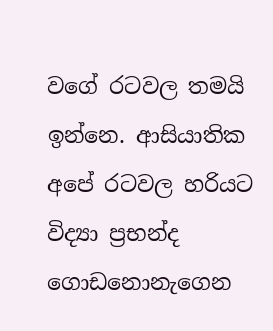වගේ රටවල තමයි ඉන්නෙ. ආසියාතික අපේ රටවල හරියට විද්‍යා ප්‍රභන්ද ගොඩනොනැගෙන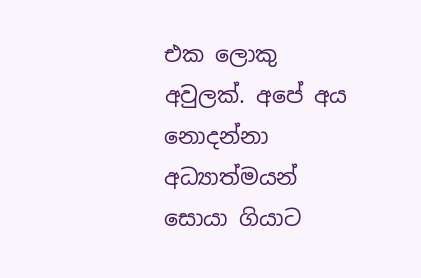එක ලොකු අවුලක්. අපේ අය නොදන්නා අධ්‍යාත්මයන් සොයා ගියාට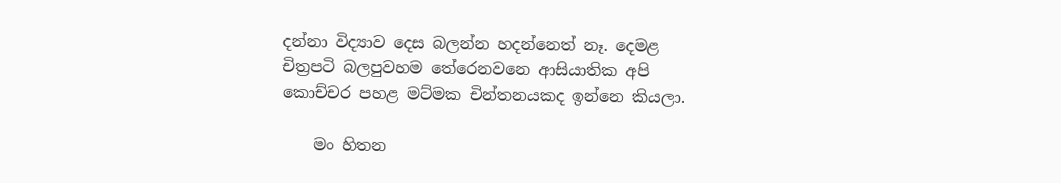දන්නා විද්‍යාව දෙස බලන්න හදන්නෙත් නෑ. දෙමළ චිත්‍රපටි බලපුවහම තේරෙනවනෙ ආසියාතික අපි කොච්චර පහළ මට්මක චින්තනයකද ඉන්නෙ කියලා.

    මං හිතන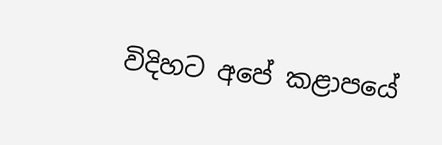විදිහට අපේ කළාපයේ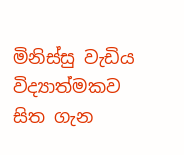මිනිස්සු වැඩිය විද්‍යාත්මකව සිත ගැන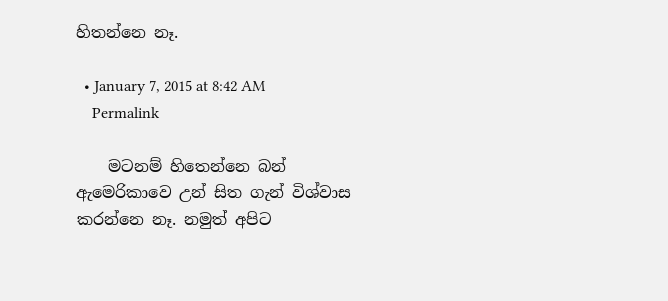හිතන්නෙ නෑ.

  • January 7, 2015 at 8:42 AM
    Permalink

    මටනම් හිතෙන්නෙ බන් ඇමෙරිකාවෙ උන් සිත ගැන් විශ්වාස කරන්නෙ නෑ. නමුත් අපිට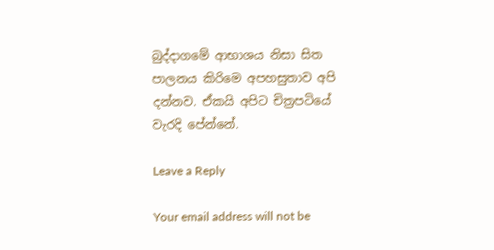බුද්දාගමේ ආභාශය නිසා සිත පාලනය කිරිමෙ අපහසුතාව අපි දන්නව. ඒකයි අපිට චිත්‍රපටියේ වැරදි පේන්නේ.

Leave a Reply

Your email address will not be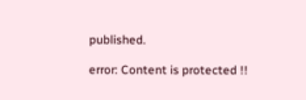published.

error: Content is protected !!